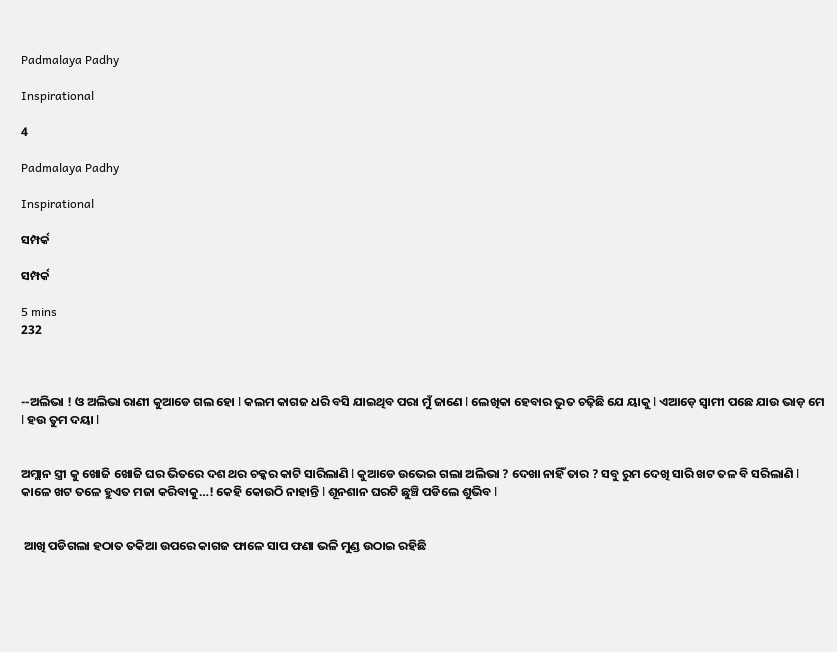Padmalaya Padhy

Inspirational

4

Padmalaya Padhy

Inspirational

ସମ୍ପର୍କ

ସମ୍ପର୍କ

5 mins
232



--ଅଲିଭା ! ଓ ଅଲିଭା ରାଣୀ କୁଆଡେ ଗଲ ହୋ l କଲମ କାଗଜ ଧରି ବସି ଯାଇଥିବ ପରା ମୁଁ ଜାଣେ l ଲେଖିକା ହେବାର ଭୁତ ଚଢ଼ିଛି ଯେ ୟାକୁ l ଏଆଡ଼େ ସ୍ୱାମୀ ପଛେ ଯାଉ ଭାଡ଼ ମେ l ହଉ ତୁମ ଦୟା l


ଅମ୍ଲାନ ସ୍ତ୍ରୀ କୁ ଖୋଜି ଖୋଜି ଘର ଭିତରେ ଦଶ ଥର ଚକ୍କର କାଟି ସାରିଲାଣି l କୁଆଡେ ଉଭେଇ ଗଲା ଅଲିଭା ? ଦେଖା ନାହିଁ ତାର ? ସବୁ ରୁମ ଦେଖି ସାରି ଖଟ ତଳ ବି ସରିଲାଣି l କାଳେ ଖଟ ତଳେ ହୁଏତ ମଜା କରିବାକୁ…! କେହି କୋଉଠି ନାହାନ୍ତି l ଶୂନଶାନ ଘରଟି ଛୁଞ୍ଚି ପଡିଲେ ଶୁଭିବ l


 ଆଖି ପଡିଗଲା ହଠାତ ତକିଆ ଉପରେ କାଗଜ ଫାଳେ ସାପ ଫଣା ଭଳି ମୁଣ୍ଡ ଉଠାଇ ରହିଛି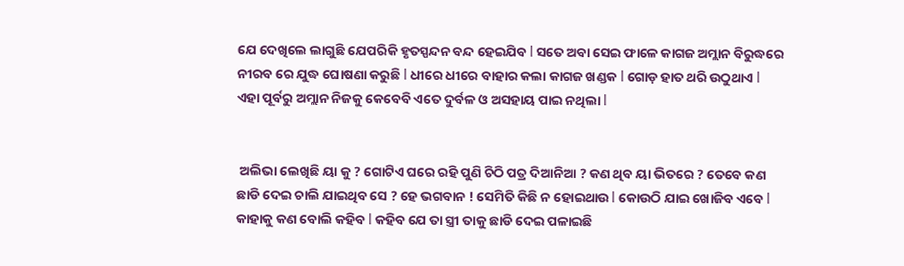ଯେ ଦେଖିଲେ ଲାଗୁଛି ଯେପରିକି ହୃତସ୍ପନ୍ଦନ ବନ୍ଦ ହେଇଯିବ l ସତେ ଅବା ସେଇ ଫାଳେ କାଗଜ ଅମ୍ଲାନ ବିରୁଦ୍ଧରେ ନୀରବ ରେ ଯୁଦ୍ଧ ଘୋଷଣା କରୁଛି l ଧୀରେ ଧୀରେ ବାହାର କଲା କାଗଜ ଖଣ୍ଡକ l ଗୋଡ଼ ହାତ ଥରି ଉଠୁଥାଏ l ଏହା ପୂର୍ବରୁ ଅମ୍ଲାନ ନିଜକୁ କେବେବି ଏତେ ଦୁର୍ବଳ ଓ ଅସହାୟ ପାଇ ନଥିଲା l


 ଅଲିଭା ଲେଖିଛି ୟା କୁ ? ଗୋଟିଏ ଘରେ ରହି ପୁଣି ଚିଠି ପତ୍ର ଦିଆନିଆ ? କଣ ଥିବ ୟା ଭିତରେ ? ତେବେ କଣ ଛାଡି ଦେଇ ଚାଲି ଯାଇଥିବ ସେ ? ହେ ଭଗବାନ ! ସେମିତି କିଛି ନ ହୋଇଥାଉ l କୋଉଠି ଯାଇ ଖୋଜିବ ଏବେ l କାହାକୁ କଣ ବୋଲି କହିବ l କହିବ ଯେ ତା ସ୍ତ୍ରୀ ତାକୁ ଛାଡି ଦେଇ ପଳାଇଛି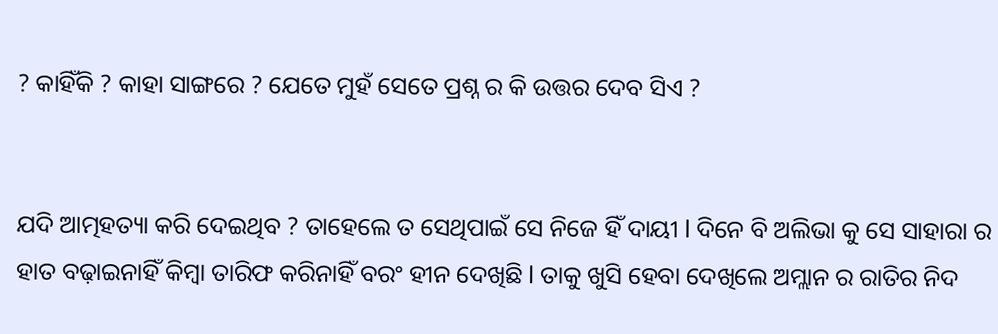? କାହିଁକି ? କାହା ସାଙ୍ଗରେ ? ଯେତେ ମୁହଁ ସେତେ ପ୍ରଶ୍ନ ର କି ଉତ୍ତର ଦେବ ସିଏ ?


ଯଦି ଆତ୍ମହତ୍ୟା କରି ଦେଇଥିବ ? ତାହେଲେ ତ ସେଥିପାଇଁ ସେ ନିଜେ ହିଁ ଦାୟୀ l ଦିନେ ବି ଅଲିଭା କୁ ସେ ସାହାରା ର ହାତ ବଢ଼ାଇନାହିଁ କିମ୍ବା ତାରିଫ କରିନାହିଁ ବରଂ ହୀନ ଦେଖିଛି l ତାକୁ ଖୁସି ହେବା ଦେଖିଲେ ଅମ୍ଲାନ ର ରାତିର ନିଦ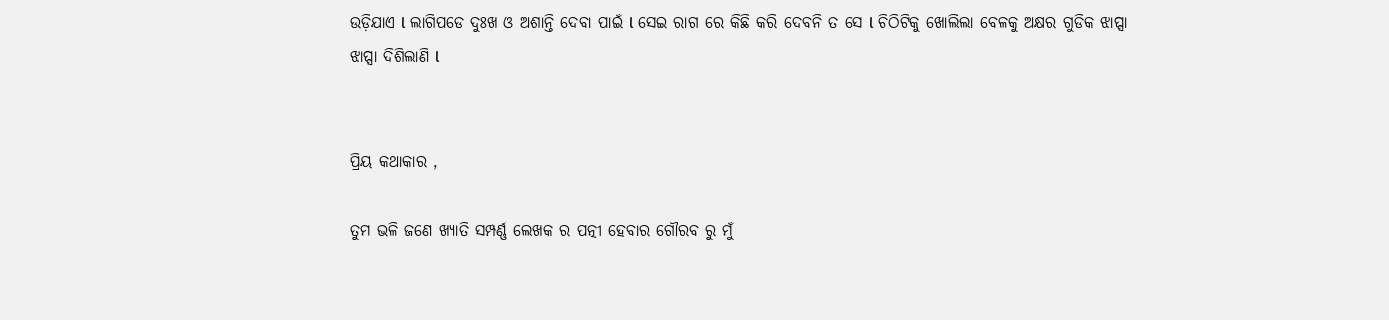ଉଡ଼ିଯାଏ l ଲାଗିପଡେ ଦୁଃଖ ଓ ଅଶାନ୍ତି ଦେବା ପାଇଁ l ସେଇ ରାଗ ରେ କିଛି କରି ଦେବନି ତ ସେ l ଚିଠିଟିକୁ ଖୋଲିଲା ବେଳକୁ ଅକ୍ଷର ଗୁଡିକ ଝାପ୍ସା ଝାପ୍ସା ଦିଶିଲାଣି l


ପ୍ରିୟ କଥାକାର ,

ତୁମ ଭଳି ଜଣେ ଖ୍ୟାତି ସମ୍ପର୍ଣ୍ଣ ଲେଖକ ର ପତ୍ନୀ ହେବାର ଗୌରବ ରୁ ମୁଁ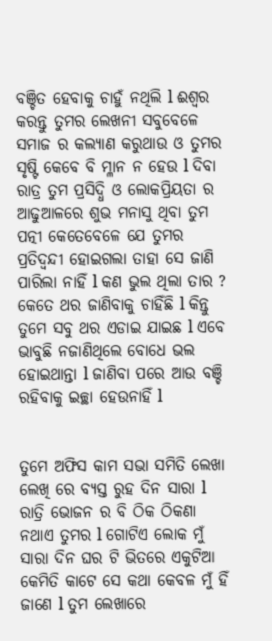ବଞ୍ଚିତ ହେବାକୁ ଚାହୁଁ ନଥିଲି l ଈଶ୍ୱର କରନ୍ତୁ ତୁମର ଲେଖନୀ ସବୁବେଳେ ସମାଜ ର କଲ୍ୟାଣ କରୁଥାଉ ଓ ତୁମର ସୃଷ୍ଟି କେବେ ବି ମ୍ଳାନ ନ ହେଉ l ଦିବା ରାତ୍ର ତୁମ ପ୍ରସିଦ୍ଧି ଓ ଲୋକପ୍ରିୟତା ର ଆଢୁଆଳରେ ଶୁଭ ମନାସୁ ଥିବା ତୁମ ପତ୍ନୀ କେତେବେଳେ ଯେ ତୁମର ପ୍ରତିଦ୍ବନ୍ଦୀ ହୋଇଗଲା ତାହା ସେ ଜାଣି ପାରିଲା ନାହିଁ l କଣ ଭୁଲ ଥିଲା ତାର ? କେତେ ଥର ଜାଣିବାକୁ ଚାହିଁଛି l କିନ୍ତୁ ତୁମେ ସବୁ ଥର ଏଡାଇ ଯାଇଛ l ଏବେ ଭାବୁଛି ନଜାଣିଥିଲେ ବୋଧେ ଭଲ ହୋଇଥାନ୍ତା l ଜାଣିବା ପରେ ଆଉ ବଞ୍ଚି ରହିବାକୁ ଇଚ୍ଛା ହେଉନାହିଁ l


ତୁମେ ଅଫିସ କାମ ସଭା ସମିତି ଲେଖା ଲେଖି ରେ ବ୍ୟସ୍ତ ରୁହ ଦିନ ସାରା l ରାତ୍ରି ଭୋଜନ ର ବି ଠିକ ଠିକଣା ନଥାଏ ତୁମର l ଗୋଟିଏ ଲୋକ ମୁଁ ସାରା ଦିନ ଘର ଟି ଭିତରେ ଏକୁଟିଆ କେମିତି କାଟେ ସେ କଥା କେବଳ ମୁଁ ହିଁ ଜାଣେ l ତୁମ ଲେଖାରେ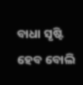ବାଧା ସୃଷ୍ଟି ହେବ ବୋଲି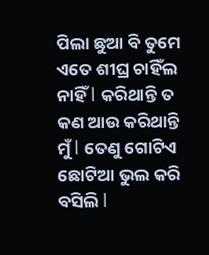ପିଲା ଛୁଆ ବି ତୁମେ ଏତେ ଶୀଘ୍ର ଚାହିଁଲ ନାହିଁ l କରିଥାନ୍ତି ତ କଣ ଆଉ କରିଥାନ୍ତି ମୁଁ l ତେଣୁ ଗୋଟିଏ ଛୋଟିଆ ଭୁଲ କରି ବସିଲି l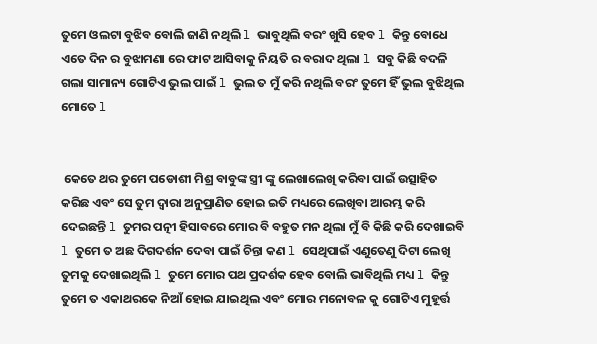ତୁମେ ଓଲଟା ବୁଝିବ ବୋଲି ଜାଣି ନଥିଲି l ଭାବୁଥିଲି ବରଂ ଖୁସି ହେବ l କିନ୍ତୁ ବୋଧେ ଏତେ ଦିନ ର ବୁଝାମଣା ରେ ଫାଟ ଆସିବାକୁ ନିୟତି ର ବରାଦ ଥିଲା l ସବୁ କିଛି ବଦଳି ଗଲା ସାମାନ୍ୟ ଗୋଟିଏ ଭୁଲ ପାଇଁ l ଭୁଲ ତ ମୁଁ କରି ନଥିଲି ବରଂ ତୁମେ ହିଁ ଭୁଲ ବୁଝିଥିଲ ମୋତେ l


 କେତେ ଥର ତୁମେ ପଡୋଶୀ ମିଶ୍ର ବାବୁଙ୍କ ସ୍ତ୍ରୀ ଙ୍କୁ ଲେଖାଲେଖି କରିବା ପାଇଁ ଉତ୍ସାହିତ କରିଛ ଏବଂ ସେ ତୁମ ଦ୍ୱାରା ଅନୁପ୍ରାଣିତ ହୋଇ ଇତି ମଧ୍ୟରେ ଲେଖିବା ଆରମ୍ଭ କରି ଦେଇଛନ୍ତି l ତୁମର ପତ୍ନୀ ହିସାବରେ ମୋର ବି ବହୁତ ମନ ଥିଲା ମୁଁ ବି କିଛି କରି ଦେଖାଇବି l ତୁମେ ତ ଅଛ ଦିଗଦର୍ଶନ ଦେବା ପାଇଁ ଚିନ୍ତା କଣ l ସେଥିପାଇଁ ଏଣୁତେଣୁ ଦିଟା ଲେଖି ତୁମକୁ ଦେଖାଇଥିଲି l ତୁମେ ମୋର ପଥ ପ୍ରଦର୍ଶକ ହେବ ବୋଲି ଭାବିଥିଲି ମଧ୍ୟ l କିନ୍ତୁ ତୁମେ ତ ଏକାଥରକେ ନିଆଁ ହୋଇ ଯାଇଥିଲ ଏବଂ ମୋର ମନୋବଳ କୁ ଗୋଟିଏ ମୁହୂର୍ତ୍ତ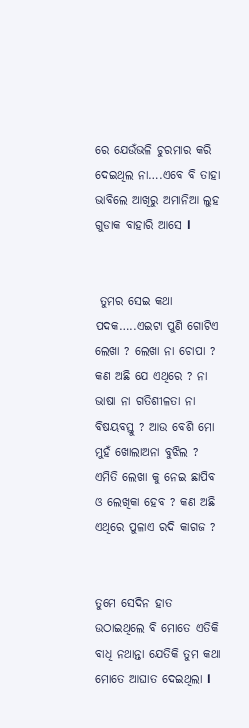ରେ ଯେଉଁଭଳି ଚୁରମାର କରି ଦେଇଥିଲ ନା….ଏବେ ବି ତାହା ଭାବିଲେ ଆଖିରୁ ଅମାନିଆ ଲୁହ ଗୁଡାକ ବାହାରି ଆସେ l


 ତୁମର ସେଇ କଥା ପଦକ…..ଏଇଟା ପୁଣି ଗୋଟିଏ ଲେଖା ? ଲେଖା ନା ଚୋପା ? କଣ ଅଛି ଯେ ଏଥିରେ ? ନା ଭାଷା ନା ଗତିଶୀଳତା ନା ବିଷୟବସ୍ତୁ ? ଆଉ ବେଶି ମୋ ମୁହଁ ଖୋଲାଅନା ବୁଝିଲ ? ଏମିତି ଲେଖା କୁ ନେଇ ଛାପିବ ଓ ଲେଖିକା ହେବ ? କଣ ଅଛି ଏଥିରେ ପୁଳାଏ ରଦି କାଗଜ ?


ତୁମେ ସେଦିନ ହାତ ଉଠାଇଥିଲେ ବି ମୋତେ ଏତିକି ବାଧି ନଥାନ୍ତା ଯେତିକି ତୁମ କଥା ମୋତେ ଆଘାତ ଦେଇଥିଲା l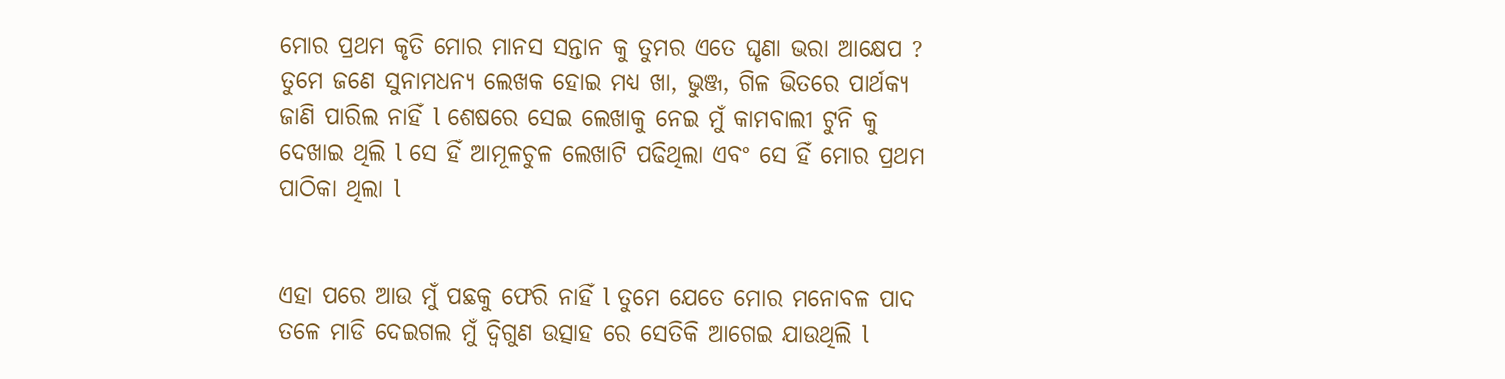ମୋର ପ୍ରଥମ କୃତି ମୋର ମାନସ ସନ୍ତାନ କୁ ତୁମର ଏତେ ଘୃଣା ଭରା ଆକ୍ଷେପ ? ତୁମେ ଜଣେ ସୁନାମଧନ୍ୟ ଲେଖକ ହୋଇ ମଧ୍ୟ ଖା, ଭୁଞ୍ଜ, ଗିଳ ଭିତରେ ପାର୍ଥକ୍ୟ ଜାଣି ପାରିଲ ନାହିଁ l ଶେଷରେ ସେଇ ଲେଖାକୁ ନେଇ ମୁଁ କାମବାଲୀ ଟୁନି କୁ ଦେଖାଇ ଥିଲି l ସେ ହିଁ ଆମୂଳଚୁଳ ଲେଖାଟି ପଢିଥିଲା ଏବଂ ସେ ହିଁ ମୋର ପ୍ରଥମ ପାଠିକା ଥିଲା l


ଏହା ପରେ ଆଉ ମୁଁ ପଛକୁ ଫେରି ନାହିଁ l ତୁମେ ଯେତେ ମୋର ମନୋବଳ ପାଦ ତଳେ ମାଡି ଦେଇଗଲ ମୁଁ ଦ୍ବିଗୁଣ ଉତ୍ସାହ ରେ ସେତିକି ଆଗେଇ ଯାଉଥିଲି l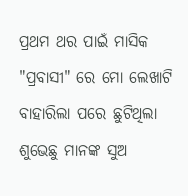ପ୍ରଥମ ଥର ପାଇଁ ମାସିକ "ପ୍ରବାସୀ" ରେ ମୋ ଲେଖାଟି ବାହାରିଲା ପରେ ଛୁଟିଥିଲା ଶୁଭେଛୁ ମାନଙ୍କ ସୁଅ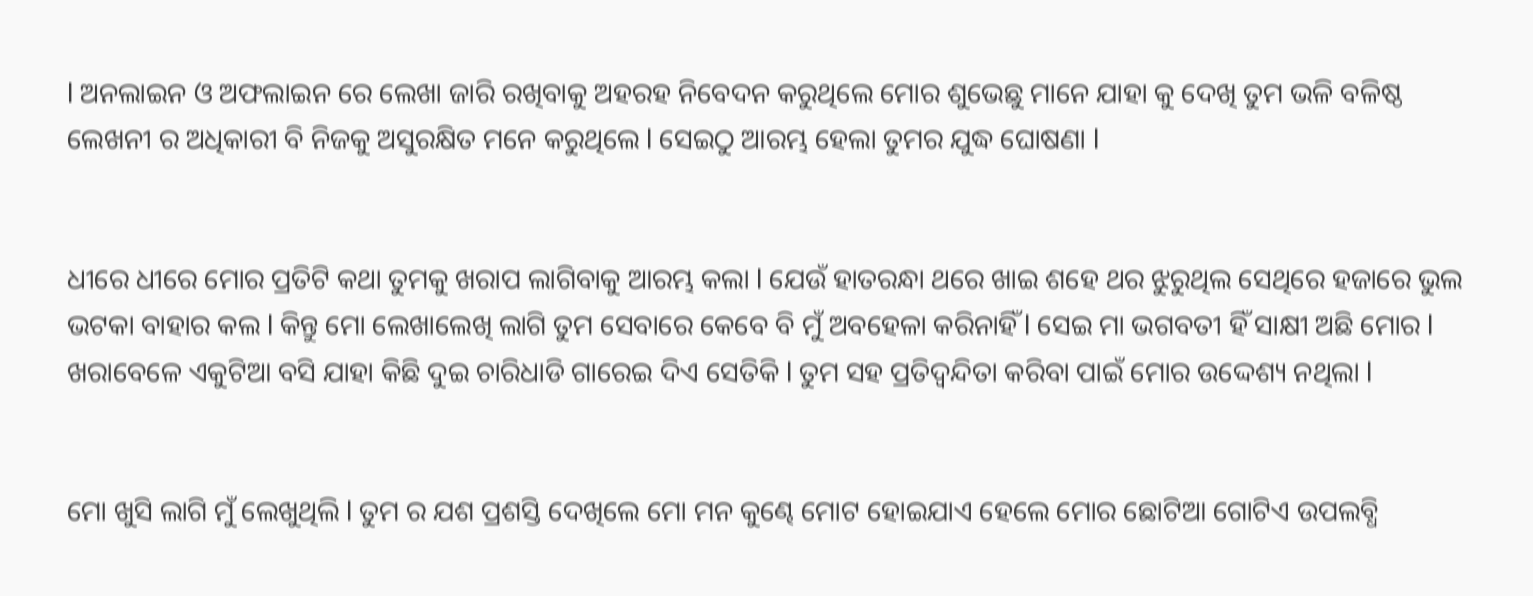l ଅନଲାଇନ ଓ ଅଫଲାଇନ ରେ ଲେଖା ଜାରି ରଖିବାକୁ ଅହରହ ନିବେଦନ କରୁଥିଲେ ମୋର ଶୁଭେଛୁ ମାନେ ଯାହା କୁ ଦେଖି ତୁମ ଭଳି ବଳିଷ୍ଠ ଲେଖନୀ ର ଅଧିକାରୀ ବି ନିଜକୁ ଅସୁରକ୍ଷିତ ମନେ କରୁଥିଲେ l ସେଇଠୁ ଆରମ୍ଭ ହେଲା ତୁମର ଯୁଦ୍ଧ ଘୋଷଣା l


ଧୀରେ ଧୀରେ ମୋର ପ୍ରତିଟି କଥା ତୁମକୁ ଖରାପ ଲାଗିବାକୁ ଆରମ୍ଭ କଲା l ଯେଉଁ ହାତରନ୍ଧା ଥରେ ଖାଇ ଶହେ ଥର ଝୁରୁଥିଲ ସେଥିରେ ହଜାରେ ଭୁଲ ଭଟକା ବାହାର କଲ l କିନ୍ତୁ ମୋ ଲେଖାଲେଖି ଲାଗି ତୁମ ସେବାରେ କେବେ ବି ମୁଁ ଅବହେଳା କରିନାହିଁ l ସେଇ ମା ଭଗବତୀ ହିଁ ସାକ୍ଷୀ ଅଛି ମୋର l ଖରାବେଳେ ଏକୁଟିଆ ବସି ଯାହା କିଛି ଦୁଇ ଚାରିଧାଡି ଗାରେଇ ଦିଏ ସେତିକି l ତୁମ ସହ ପ୍ରତିଦ୍ବନ୍ଦିତା କରିବା ପାଇଁ ମୋର ଉଦ୍ଦେଶ୍ୟ ନଥିଲା l


ମୋ ଖୁସି ଲାଗି ମୁଁ ଲେଖୁଥିଲି l ତୁମ ର ଯଶ ପ୍ରଶସ୍ତି ଦେଖିଲେ ମୋ ମନ କୁଣ୍ଢେ ମୋଟ ହୋଇଯାଏ ହେଲେ ମୋର ଛୋଟିଆ ଗୋଟିଏ ଉପଲବ୍ଧି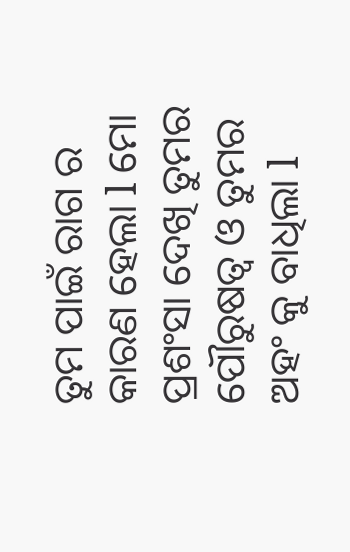ତୁମ ପାଇଁ ରାଗ ର କାରଣ ହେଲା l ମୋ ପ୍ରଶଂସା ଦେଖି ତୁମର ପୌରୁଷତ୍ୱ ଓ ତୁମର ଅହଂ କୁ ବାଧିଲା l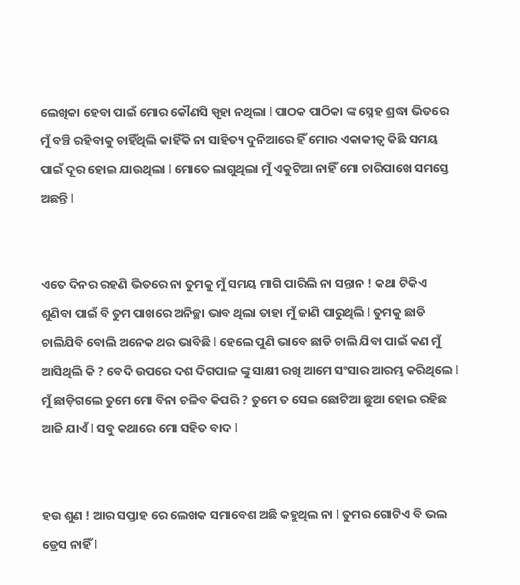ଲେଖିକା ହେବା ପାଇଁ ମୋର କୌଣସି ସ୍ପୃହା ନଥିଲା l ପାଠକ ପାଠିକା ଙ୍କ ସ୍ନେହ ଶ୍ରଦ୍ଧା ଭିତରେ ମୁଁ ବଞ୍ଚି ରହିବାକୁ ଚାହିଁଥିଲି କାହିଁକି ନା ସାହିତ୍ୟ ଦୁନିଆରେ ହିଁ ମୋର ଏକାକୀତ୍ୱ କିଛି ସମୟ ପାଇଁ ଦୂର ହୋଇ ଯାଉଥିଲା l ମୋତେ ଲାଗୁଥିଲା ମୁଁ ଏକୁଟିଆ ନାହିଁ ମୋ ଚାରିପାଖେ ସମସ୍ତେ ଅଛନ୍ତି l


ଏତେ ଦିନର ରହଣି ଭିତରେ ନା ତୁମକୁ ମୁଁ ସମୟ ମାଗି ପାରିଲି ନା ସନ୍ତାନ ! କଥା ଟିକିଏ ଶୁଣିବା ପାଇଁ ବି ତୁମ ପାଖରେ ଅନିଚ୍ଛା ଭାବ ଥିଲା ତାହା ମୁଁ ଜାଣି ପାରୁଥିଲି l ତୁମକୁ ଛାଡି ଚାଲିଯିବି ବୋଲି ଅନେକ ଥର ଭାବିଛି l ହେଲେ ପୁଣି ଭାବେ ଛାଡି ଚାଲି ଯିବା ପାଇଁ କଣ ମୁଁ ଆସିଥିଲି କି ? ବେଦି ଉପରେ ଦଶ ଦିଗପାଳ ଙ୍କୁ ସାକ୍ଷୀ ରଖି ଆମେ ସଂସାର ଆରମ୍ଭ କରିଥିଲେ l ମୁଁ ଛାଡ଼ିଗଲେ ତୁମେ ମୋ ବିନା ଚଳିବ କିପରି ? ତୁମେ ତ ସେଇ ଛୋଟିଆ ଛୁଆ ହୋଇ ରହିଛ ଆଜି ଯାଏଁ l ସବୁ କଥାରେ ମୋ ସହିତ ବାଦ l


ହଉ ଶୁଣ ! ଆର ସପ୍ତାହ ରେ ଲେଖକ ସମାବେଶ ଅଛି କହୁଥିଲ ନା l ତୁମର ଗୋଟିଏ ବି ଭଲ ଡ୍ରେସ ନାହିଁ l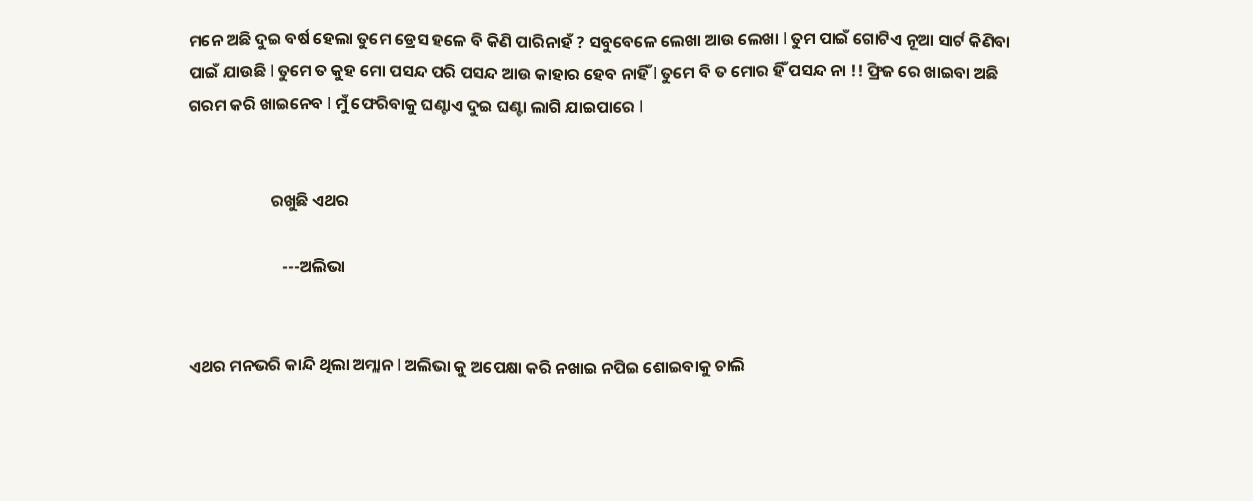ମନେ ଅଛି ଦୁଇ ବର୍ଷ ହେଲା ତୁମେ ଡ୍ରେସ ହଳେ ବି କିଣି ପାରିନାହଁ ? ସବୁବେଳେ ଲେଖା ଆଉ ଲେଖା l ତୁମ ପାଇଁ ଗୋଟିଏ ନୂଆ ସାର୍ଟ କିଣିବା ପାଇଁ ଯାଉଛି l ତୁମେ ତ କୁହ ମୋ ପସନ୍ଦ ପରି ପସନ୍ଦ ଆଉ କାହାର ହେବ ନାହିଁ l ତୁମେ ବି ତ ମୋର ହିଁ ପସନ୍ଦ ନା !! ଫ୍ରିଜ ରେ ଖାଇବା ଅଛି ଗରମ କରି ଖାଇନେବ l ମୁଁ ଫେରିବାକୁ ଘଣ୍ଟାଏ ଦୁଇ ଘଣ୍ଟା ଲାଗି ଯାଇପାରେ l


                      ରଖୁଛି ଏଥର

                         ---ଅଲିଭା


ଏଥର ମନଭରି କାନ୍ଦି ଥିଲା ଅମ୍ଲାନ l ଅଲିଭା କୁ ଅପେକ୍ଷା କରି ନଖାଇ ନପିଇ ଶୋଇବାକୁ ଚାଲି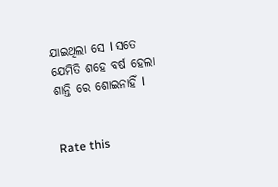ଯାଇଥିଲା ସେ l ସତେ ଯେମିତି ଶହେ ବର୍ଷ ହେଲା ଶାନ୍ତି ରେ ଶୋଇନାହିଁ l


Rate this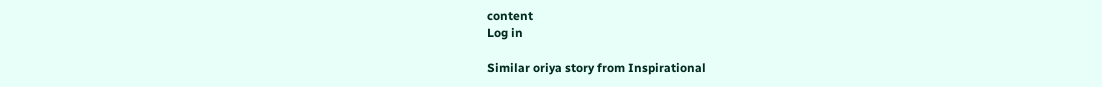content
Log in

Similar oriya story from Inspirational